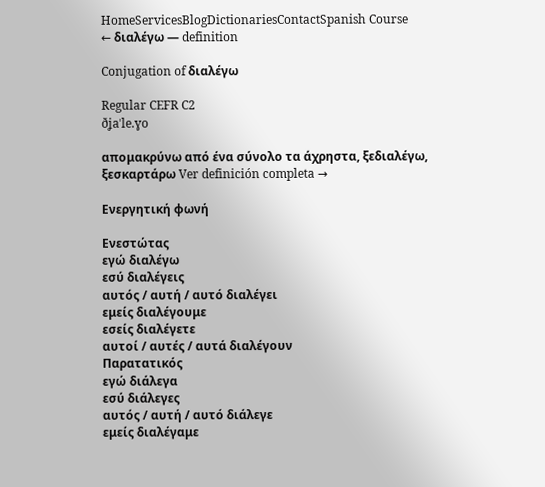HomeServicesBlogDictionariesContactSpanish Course
← διαλέγω — definition

Conjugation of διαλέγω

Regular CEFR C2
ðʝaˈle.ɣo

απομακρύνω από ένα σύνολο τα άχρηστα, ξεδιαλέγω, ξεσκαρτάρω Ver definición completa →

Ενεργητική φωνή

Ενεστώτας
εγώ διαλέγω
εσύ διαλέγεις
αυτός / αυτή / αυτό διαλέγει
εμείς διαλέγουμε
εσείς διαλέγετε
αυτοί / αυτές / αυτά διαλέγουν
Παρατατικός
εγώ διάλεγα
εσύ διάλεγες
αυτός / αυτή / αυτό διάλεγε
εμείς διαλέγαμε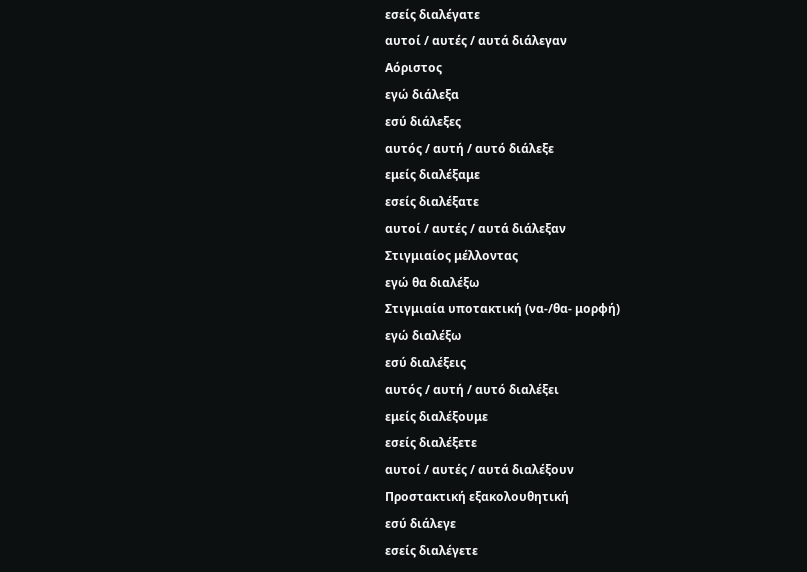εσείς διαλέγατε
αυτοί / αυτές / αυτά διάλεγαν
Αόριστος
εγώ διάλεξα
εσύ διάλεξες
αυτός / αυτή / αυτό διάλεξε
εμείς διαλέξαμε
εσείς διαλέξατε
αυτοί / αυτές / αυτά διάλεξαν
Στιγμιαίος μέλλοντας
εγώ θα διαλέξω
Στιγμιαία υποτακτική (να-/θα- μορφή)
εγώ διαλέξω
εσύ διαλέξεις
αυτός / αυτή / αυτό διαλέξει
εμείς διαλέξουμε
εσείς διαλέξετε
αυτοί / αυτές / αυτά διαλέξουν
Προστακτική εξακολουθητική
εσύ διάλεγε
εσείς διαλέγετε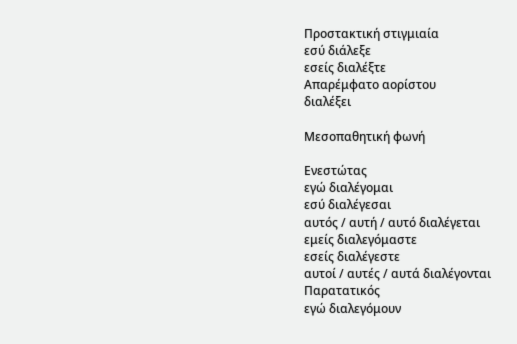Προστακτική στιγμιαία
εσύ διάλεξε
εσείς διαλέξτε
Απαρέμφατο αορίστου
διαλέξει

Μεσοπαθητική φωνή

Ενεστώτας
εγώ διαλέγομαι
εσύ διαλέγεσαι
αυτός / αυτή / αυτό διαλέγεται
εμείς διαλεγόμαστε
εσείς διαλέγεστε
αυτοί / αυτές / αυτά διαλέγονται
Παρατατικός
εγώ διαλεγόμουν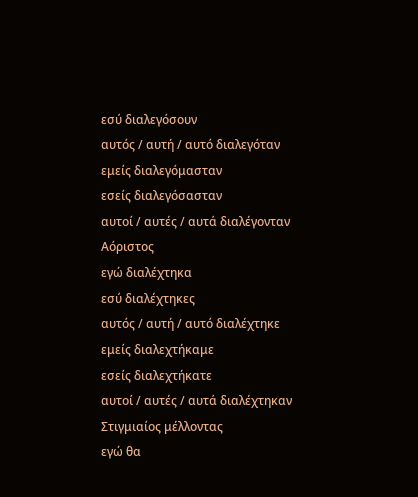εσύ διαλεγόσουν
αυτός / αυτή / αυτό διαλεγόταν
εμείς διαλεγόμασταν
εσείς διαλεγόσασταν
αυτοί / αυτές / αυτά διαλέγονταν
Αόριστος
εγώ διαλέχτηκα
εσύ διαλέχτηκες
αυτός / αυτή / αυτό διαλέχτηκε
εμείς διαλεχτήκαμε
εσείς διαλεχτήκατε
αυτοί / αυτές / αυτά διαλέχτηκαν
Στιγμιαίος μέλλοντας
εγώ θα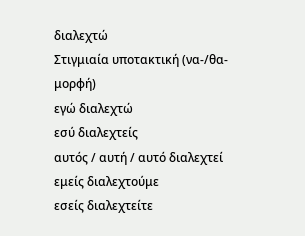διαλεχτώ
Στιγμιαία υποτακτική (να-/θα- μορφή)
εγώ διαλεχτώ
εσύ διαλεχτείς
αυτός / αυτή / αυτό διαλεχτεί
εμείς διαλεχτούμε
εσείς διαλεχτείτε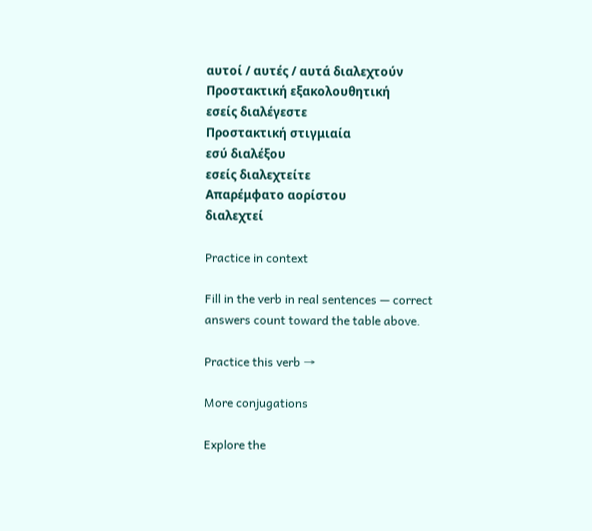αυτοί / αυτές / αυτά διαλεχτούν
Προστακτική εξακολουθητική
εσείς διαλέγεστε
Προστακτική στιγμιαία
εσύ διαλέξου
εσείς διαλεχτείτε
Απαρέμφατο αορίστου
διαλεχτεί

Practice in context

Fill in the verb in real sentences — correct answers count toward the table above.

Practice this verb →

More conjugations

Explore the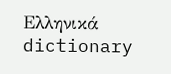Ελληνικά dictionary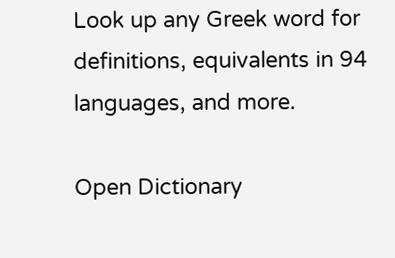Look up any Greek word for definitions, equivalents in 94 languages, and more.

Open Dictionary